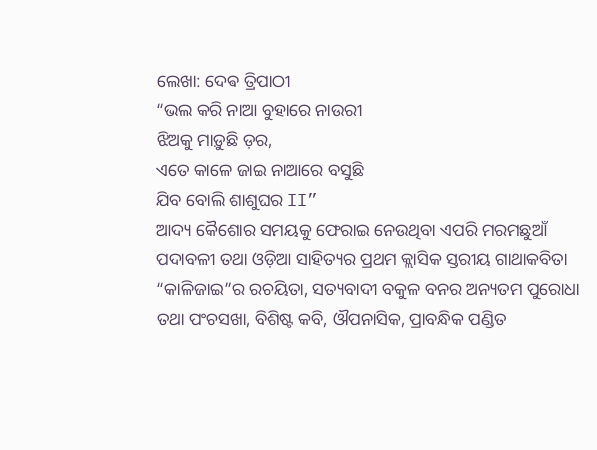ଲେଖା: ଦେଵ ତ୍ରିପାଠୀ
“ଭଲ କରି ନାଆ ବୁହାରେ ନାଉରୀ
ଝିଅକୁ ମାଡ଼ୁଛି ଡ଼ର,
ଏତେ କାଳେ ଜାଇ ନାଆରେ ବସୁଛି
ଯିବ ବୋଲି ଶାଶୁଘର II”
ଆଦ୍ୟ କୈଶୋର ସମୟକୁ ଫେରାଇ ନେଉଥିବା ଏପରି ମରମଛୁଆଁ ପଦାବଳୀ ତଥା ଓଡ଼ିଆ ସାହିତ୍ୟର ପ୍ରଥମ କ୍ଲାସିକ ସ୍ତରୀୟ ଗାଥାକବିତା “କାଳିଜାଇ”ର ରଚୟିତା, ସତ୍ୟବାଦୀ ବକୁଳ ବନର ଅନ୍ୟତମ ପୁରୋଧା ତଥା ପଂଚସଖା, ବିଶିଷ୍ଟ କବି, ଔପନାସିକ, ପ୍ରାବନ୍ଧିକ ପଣ୍ଡିତ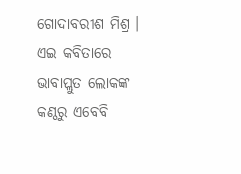ଗୋଦାବରୀଶ ମିଶ୍ର । ଏଇ କବିତାରେ ଭାବାପ୍ଲୁତ ଲୋକଙ୍କ କଣ୍ଠରୁ ଏବେବି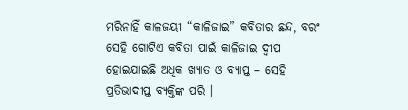ମରିନାହିଁ କାଳଜୟୀ “କାଳିଜାଇ” କବିତାର ଛନ୍ଦ, ବରଂ ସେହି ଗୋଟିଏ କବିତା ପାଇଁ କାଳିଜାଇ ଦ୍ବୀପ ହୋଇଯାଇଛି ଅଧିକ ଖ୍ୟାତ ଓ ବ୍ୟାପ୍ତ – ସେହି ପ୍ରତିଭାଦୀପ୍ତ ବ୍ୟକ୍ତିଙ୍କ ପରି ।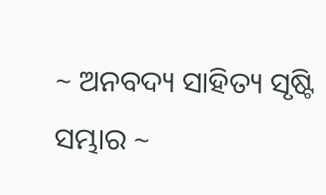~ ଅନବଦ୍ୟ ସାହିତ୍ୟ ସୃଷ୍ଟି ସମ୍ଭାର ~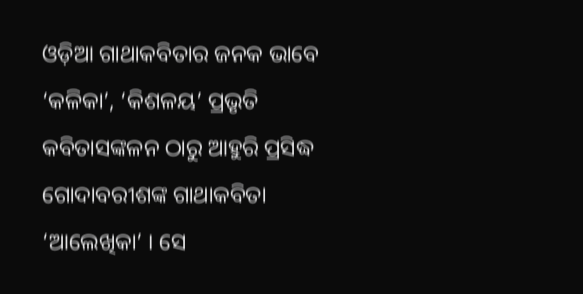ଓଡ଼ିଆ ଗାଥାକବିତାର ଜନକ ଭାବେ ‘କଳିକା’, ‘କିଶଳୟ’ ପ୍ରଭୃତି କବିତାସଙ୍କଳନ ଠାରୁ ଆହୁରି ପ୍ରସିଦ୍ଧ ଗୋଦାବରୀଶଙ୍କ ଗାଥାକବିତା ‘ଆଲେଖିକା’ । ସେ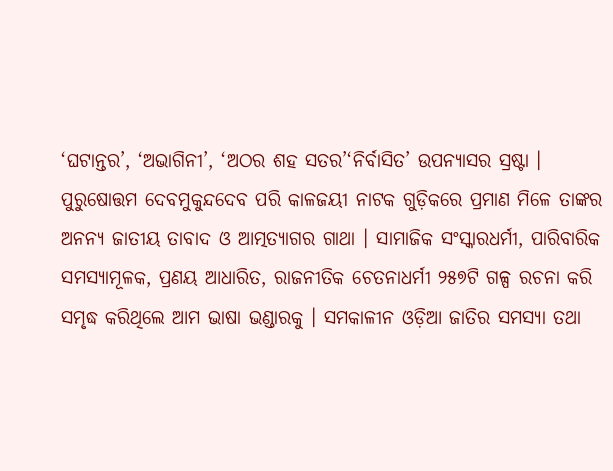‘ଘଟାନ୍ତର’, ‘ଅଭାଗିନୀ’, ‘ଅଠର ଶହ ସତର’‘ନିର୍ବାସିତ’ ଉପନ୍ୟାସର ସ୍ରଷ୍ଟା । ପୁରୁଷୋତ୍ତମ ଦେବମୁକୁନ୍ଦଦେବ ପରି କାଳଜୟୀ ନାଟକ ଗୁଡ଼ିକରେ ପ୍ରମାଣ ମିଳେ ତାଙ୍କର ଅନନ୍ୟ ଜାତୀୟ ତାବାଦ ଓ ଆତ୍ମତ୍ୟାଗର ଗାଥା । ସାମାଜିକ ସଂସ୍କାରଧର୍ମୀ, ପାରିବାରିକ ସମସ୍ୟାମୂଳକ, ପ୍ରଣୟ ଆଧାରିତ, ରାଜନୀତିକ ଚେତନାଧର୍ମୀ ୨୫୭ଟି ଗଳ୍ପ ରଚନା କରି ସମୃଦ୍ଧ କରିଥିଲେ ଆମ ଭାଷା ଭଣ୍ଡାରକୁ । ସମକାଳୀନ ଓଡ଼ିଆ ଜାତିର ସମସ୍ୟା ତଥା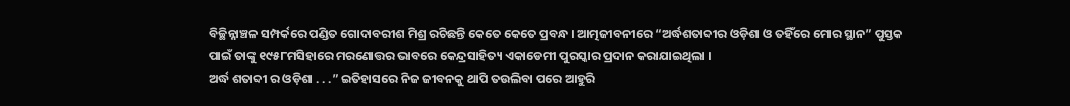ବିଚ୍ଛିନ୍ନାଞ୍ଚଳ ସମ୍ପର୍କରେ ପଣ୍ଡିତ ଗୋଦାବରୀଶ ମିଶ୍ର ରଚିଛନ୍ତି କେତେ କେତେ ପ୍ରବନ୍ଧ । ଆତ୍ମଜୀବନୀରେ “ଅର୍ଦ୍ଧଶତାବ୍ଦୀର ଓଡ଼ିଶା ଓ ତହିଁରେ ମୋର ସ୍ଥାନ” ପୁସ୍ତକ ପାଇଁ ତାଙ୍କୁ ୧୯୫୮ମସିହାରେ ମରଣୋତ୍ତର ଭାବରେ କେନ୍ଦ୍ରସାହିତ୍ୟ ଏକାଡେମୀ ପୁରସ୍କାର ପ୍ରଦାନ କରାଯାଇଥିଲା ।
ଅର୍ଦ୍ଧ ଶତାବ୍ଦୀ ର ଓଡ଼ିଶା . . .” ଇତିହାସରେ ନିଜ ଜୀବନକୁ ଥାପି ତଉଲିବା ପରେ ଆହୁରି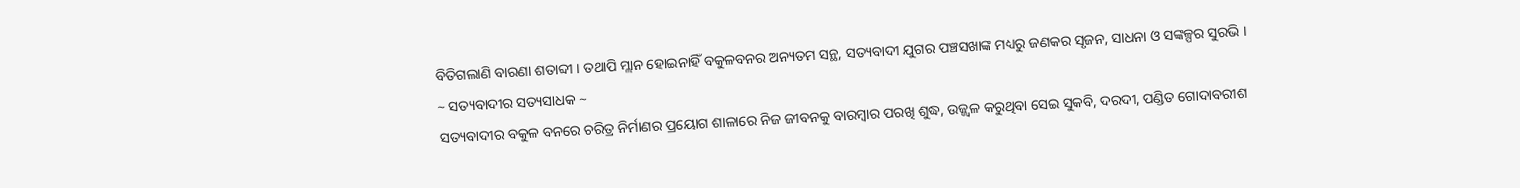ବିତିଗଲାଣି ବାରଣା ଶତାବ୍ଦୀ । ତଥାପି ମ୍ଲାନ ହୋଇନାହିଁ ବକୁଳବନର ଅନ୍ୟତମ ସନ୍ଥ, ସତ୍ୟବାଦୀ ଯୁଗର ପଞ୍ଚସଖାଙ୍କ ମଧ୍ୟରୁ ଜଣକର ସୃଜନ, ସାଧନା ଓ ସଙ୍କଳ୍ପର ସୁରଭି ।
~ ସତ୍ୟବାଦୀର ସତ୍ୟସାଧକ ~
ସତ୍ୟବାଦୀର ବକୁଳ ବନରେ ଚରିତ୍ର ନିର୍ମାଣର ପ୍ରୟୋଗ ଶାଳାରେ ନିଜ ଜୀବନକୁ ବାରମ୍ବାର ପରଖି ଶୁଦ୍ଧ, ଉଜ୍ଜ୍ୱଳ କରୁଥିବା ସେଇ ସୁକବି, ଦରଦୀ, ପଣ୍ଡିତ ଗୋଦାବରୀଶ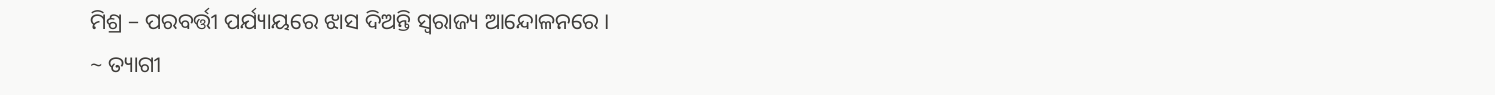ମିଶ୍ର – ପରବର୍ତ୍ତୀ ପର୍ଯ୍ୟାୟରେ ଝାସ ଦିଅନ୍ତି ସ୍ଵରାଜ୍ୟ ଆନ୍ଦୋଳନରେ ।
~ ତ୍ୟାଗୀ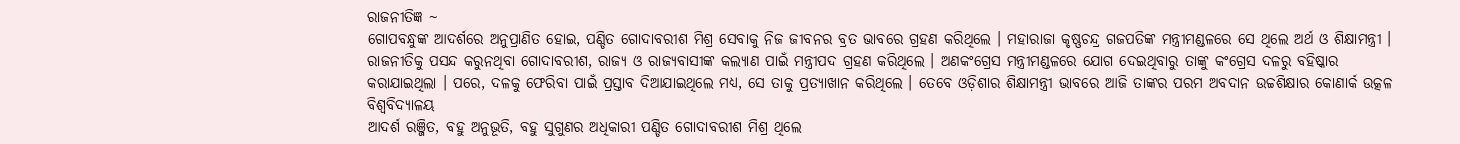ରାଜନୀତିଜ୍ଞ ~
ଗୋପବନ୍ଧୁଙ୍କ ଆଦର୍ଶରେ ଅନୁପ୍ରାଣିତ ହୋଇ, ପଣ୍ଡିତ ଗୋଦାବରୀଶ ମିଶ୍ର ସେବାକୁ ନିଜ ଜୀବନର ବ୍ରତ ଭାବରେ ଗ୍ରହଣ କରିଥିଲେ । ମହାରାଜା କୃଷ୍ଣଚନ୍ଦ୍ର ଗଜପତିଙ୍କ ମନ୍ତ୍ରୀମଣ୍ଡଳରେ ସେ ଥିଲେ ଅର୍ଥ ଓ ଶିକ୍ଷାମନ୍ତ୍ରୀ । ରାଜନୀତିକୁ ପସନ୍ଦ କରୁନଥିବା ଗୋଦାବରୀଶ, ରାଜ୍ୟ ଓ ରାଜ୍ୟବାସୀଙ୍କ କଲ୍ୟାଣ ପାଇଁ ମନ୍ତ୍ରୀପଦ ଗ୍ରହଣ କରିଥିଲେ । ଅଣକଂଗ୍ରେସ ମନ୍ତ୍ରୀମଣ୍ଡଳରେ ଯୋଗ ଦେଇଥିବାରୁ ତାଙ୍କୁ କଂଗ୍ରେସ ଦଳରୁ ବହିଷ୍କାର କରାଯାଇଥିଲା । ପରେ, ଦଳକୁ ଫେରିବା ପାଇଁ ପ୍ରସ୍ତାବ ଦିଆଯାଇଥିଲେ ମଧ୍ୟ, ସେ ତାକୁ ପ୍ରତ୍ୟାଖାନ କରିଥିଲେ । ତେବେ ଓଡ଼ିଶାର ଶିକ୍ଷାମନ୍ତ୍ରୀ ଭାବରେ ଆଜି ତାଙ୍କର ପରମ ଅବଦାନ ଉଚ୍ଚଶିକ୍ଷାର କୋଣାର୍କ ଉତ୍କଳ ବିଶ୍ୱବିଦ୍ୟାଳୟ
ଆଦର୍ଶ ରଞ୍ଜିତ, ବହୁ ଅନୁଭୂତି, ବହୁ ସୁଗୁଣର ଅଧିକାରୀ ପଣ୍ଡିତ ଗୋଦାବରୀଶ ମିଶ୍ର ଥିଲେ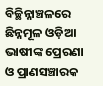ବିଚ୍ଛିନ୍ନାଞ୍ଚଳରେ ଛିନ୍ନମୂଳ ଓଡ଼ିଆ ଭାଷୀଙ୍କ ପ୍ରେରଣା ଓ ପ୍ରାଣସଞ୍ଚାରକ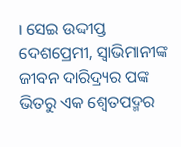। ସେଇ ଉଦ୍ଦୀପ୍ତ ଦେଶପ୍ରେମୀ, ସ୍ଵାଭିମାନୀଙ୍କ ଜୀବନ ଦାରିଦ୍ର୍ୟର ପଙ୍କ ଭିତରୁ ଏକ ଶ୍ବେତପଦ୍ମର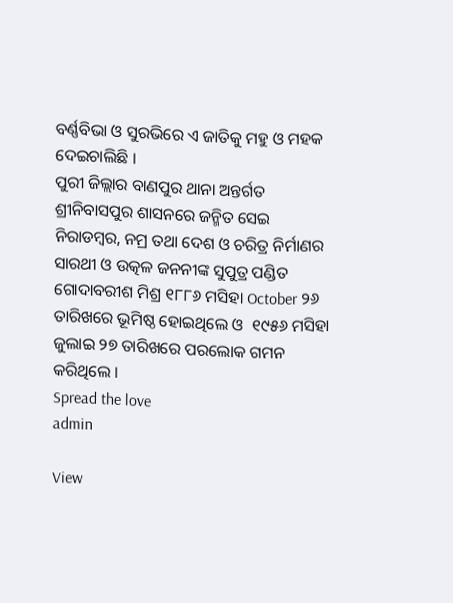ବର୍ଣ୍ଣବିଭା ଓ ସୁରଭିରେ ଏ ଜାତିକୁ ମହୁ ଓ ମହକ ଦେଇଚାଲିଛି ।
ପୁରୀ ଜିଲ୍ଲାର ବାଣପୁର ଥାନା ଅନ୍ତର୍ଗତ ଶ୍ରୀନିବାସପୁର ଶାସନରେ ଜନ୍ମିତ ସେଇ ନିରାଡମ୍ବର, ନମ୍ର ତଥା ଦେଶ ଓ ଚରିତ୍ର ନିର୍ମାଣର ସାରଥୀ ଓ ଉତ୍କଳ ଜନନୀଙ୍କ ସୁପୁତ୍ର ପଣ୍ଡିତ ଗୋଦାବରୀଶ ମିଶ୍ର ୧୮୮୬ ମସିହା October ୨୬ ତାରିଖରେ ଭୂମିଷ୍ଠ ହୋଇଥିଲେ ଓ  ୧୯୫୬ ମସିହା ଜୁଲାଇ ୨୭ ତାରିଖରେ ପରଲୋକ ଗମନ କରିଥିଲେ ।
Spread the love
admin

View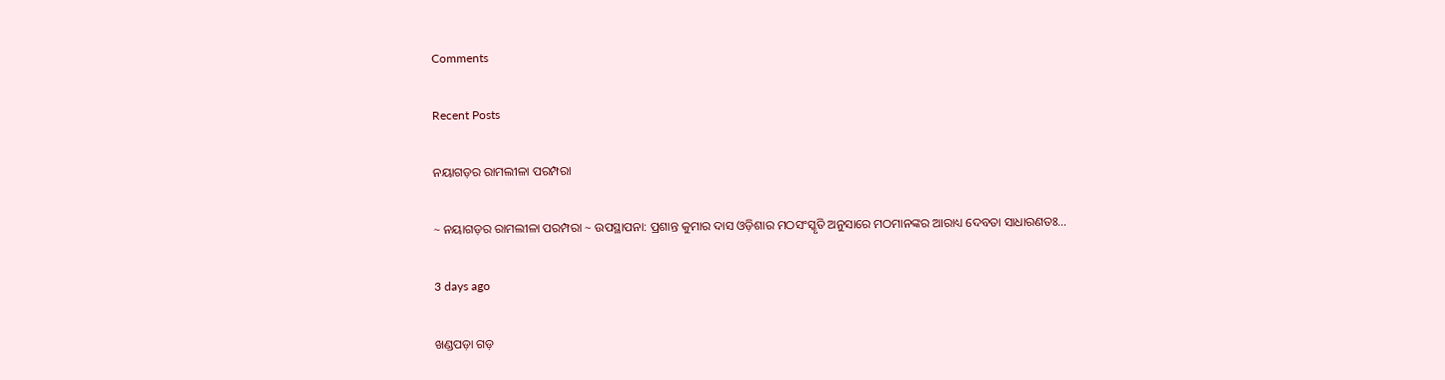Comments

Recent Posts

ନୟାଗଡ଼ର ରାମଲୀଳା ପରମ୍ପରା

~ ନୟାଗଡ଼ର ରାମଲୀଳା ପରମ୍ପରା ~ ଉପସ୍ଥାପନା: ପ୍ରଶାନ୍ତ କୁମାର ଦାସ ଓଡ଼ିଶାର ମଠସଂସ୍କୃତି ଅନୁସାରେ ମଠମାନଙ୍କର ଆରାଧ୍ୟ ଦେବତା ସାଧାରଣତଃ…

3 days ago

ଖଣ୍ଡପଡ଼ା ଗଡ଼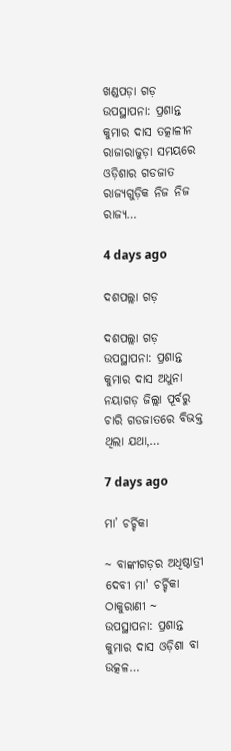ଖଣ୍ଡପଡ଼ା ଗଡ଼ ଉପସ୍ଥାପନା: ପ୍ରଶାନ୍ତ କୁମାର ଦାସ ତତ୍କାଳୀନ ରାଜାରାଜୁଡ଼ା ସମୟରେ ଓଡ଼ିଶାର ଗଡଜାତ ରାଜ୍ୟଗୁଡ଼ିକ ନିଜ ନିଜ ରାଜ୍ୟ…

4 days ago

ଦଶପଲ୍ଲା ଗଡ଼

ଦଶପଲ୍ଲା ଗଡ଼ ଉପସ୍ଥାପନା: ପ୍ରଶାନ୍ତ କୁମାର ଦାସ ଅଧୁନା ନୟାଗଡ଼ ଜିଲ୍ଲା ପୂର୍ବରୁ ଚାରି ଗଡଜାତରେ ବିଭକ୍ତ ଥିଲା ଯଥା,…

7 days ago

ମା’ ଚର୍ଚ୍ଚିକା

~ ବାଙ୍କୀଗଡ଼ର ଅଧିଷ୍ଠାତ୍ରୀ ଦେବୀ ମା' ଚର୍ଚ୍ଚିକା ଠାକୁରାଣୀ ~ ଉପସ୍ଥାପନା: ପ୍ରଶାନ୍ତ କୁମାର ଦାସ ଓଡ଼ିଶା ବା ଉତ୍କଳ…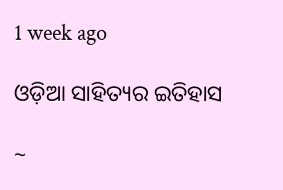1 week ago

ଓଡ଼ିଆ ସାହିତ୍ୟର ଇତିହାସ

~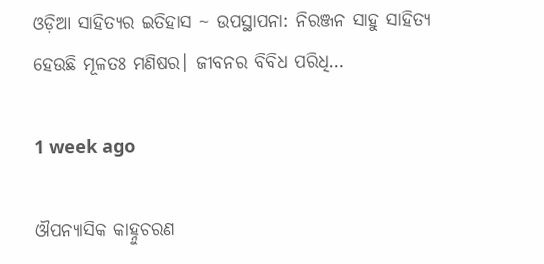ଓଡ଼ିଆ ସାହିତ୍ୟର ଇତିହାସ ~ ଉପସ୍ଥାପନା: ନିରଞ୍ଜନ ସାହୁ ସାହିତ୍ୟ ହେଉଛି ମୂଳତଃ ମଣିଷର। ଜୀବନର ବିବିଧ ପରିଧି…

1 week ago

ଔପନ୍ୟାସିକ କାହ୍ନୁଚରଣ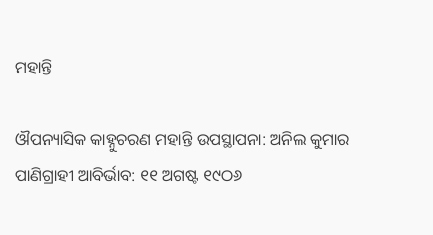ମହାନ୍ତି

ଔପନ୍ୟାସିକ କାହ୍ନୁଚରଣ ମହାନ୍ତି ଉପସ୍ଥାପନା: ଅନିଲ କୁମାର ପାଣିଗ୍ରାହୀ ଆବିର୍ଭାବ: ୧୧ ଅଗଷ୍ଟ ୧୯ଠ୬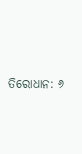ତିରୋଧାନ: ୬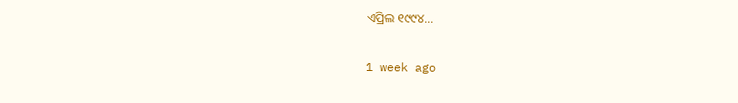ଏପ୍ରିଲ ୧୯୯୪…

1 week ago